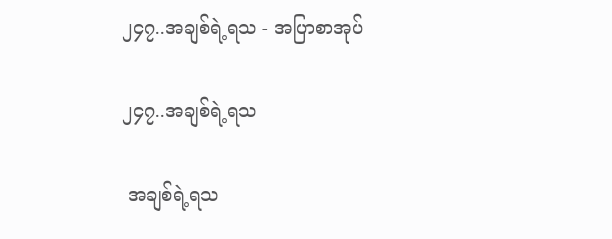၂၄၇..အချစ်ရဲ့ရသ - အပြာစာအုပ်

၂၄၇..အချစ်ရဲ့ရသ

 အချစ်ရဲ့ရသ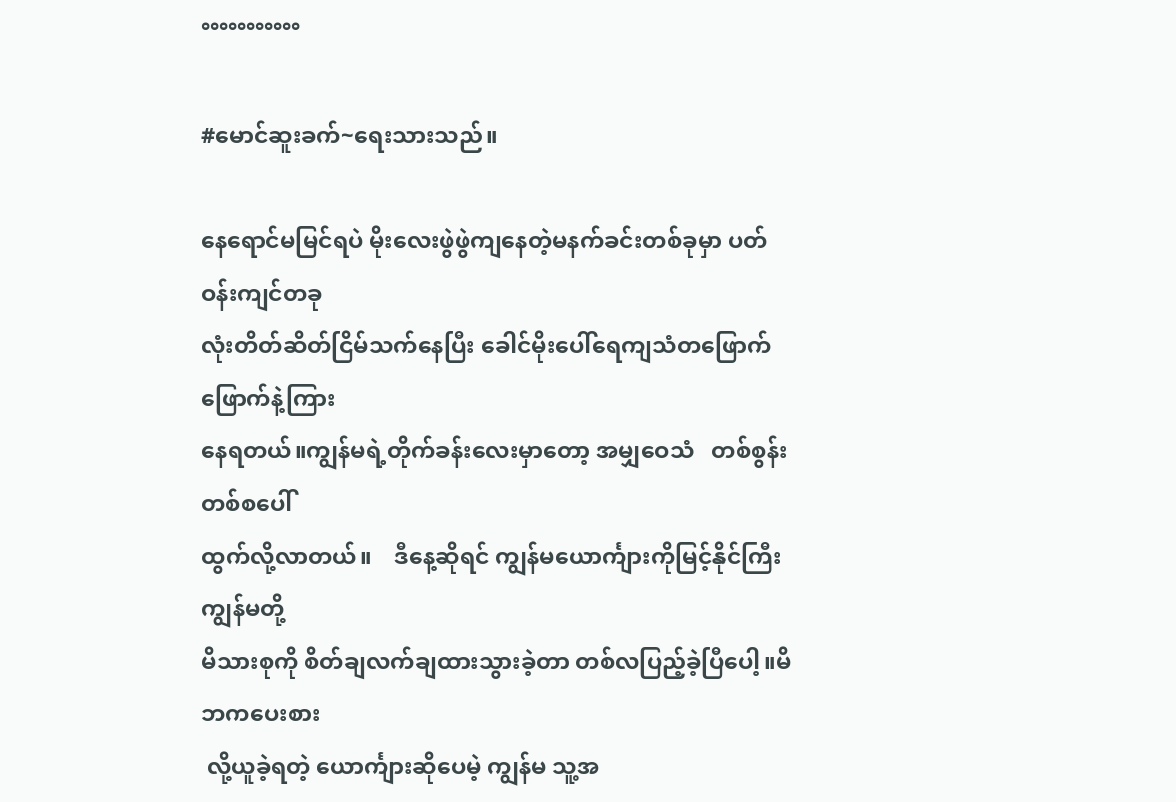°°°°°°°°°°°

#မောင်ဆူးခက်~ရေးသားသည်။

နေရောင်မမြင်ရပဲ မိုးလေးဖွဲဖွဲကျနေတဲ့မနက်ခင်းတစ်ခုမှာ ပတ်ဝန်းကျင်တခု
လုံးတိတ်ဆိတ်ငြိမ်သက်နေပြီး ခေါင်မိုးပေါ်ရေကျသံတဖြောက်ဖြောက်နဲ့ကြား
နေရတယ်။ကျွန်မရဲ့တိုက်ခန်းလေးမှာတော့ အမျှဝေသံ   တစ်စွန်းတစ်စပေါ်
ထွက်လို့လာတယ်။    ဒီနေ့ဆိုရင် ကျွန်မယောင်္ကျားကိုမြင့်နိုင်ကြီး ကျွန်မတို့
မိသားစုကို စိတ်ချလက်ချထားသွားခဲ့တာ တစ်လပြည့်ခဲ့ပြီပေါ့။မိဘကပေးစား
 လို့ယူခဲ့ရတဲ့ ယောင်္ကျားဆိုပေမဲ့ ကျွန်မ သူ့အ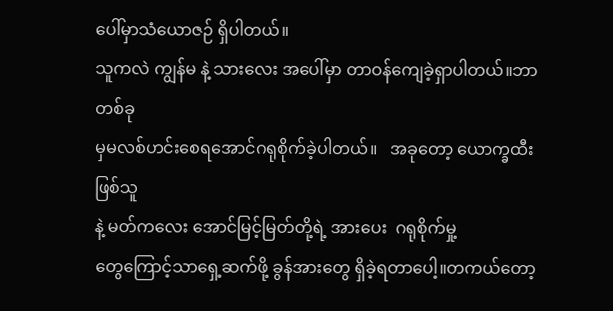ပေါ်မှာသံယောဇဉ် ရှိပါတယ်။
သူကလဲ ကျွန်မ နဲ့ သားလေး အပေါ်မှာ တာဝန်ကျေခဲ့ရှာပါတယ်။ဘာတစ်ခု
မှမလစ်ဟင်းစေရအောင်ဂရုစိုက်ခဲ့ပါတယ်။   အခုတော့ ယောက္ခထီးဖြစ်သူ
နဲ့ မတ်ကလေး အောင်မြင့်မြတ်တို့ရဲ့ အားပေး  ဂရုစိုက်မှု့
တွေကြောင့်သာရှေ့ဆက်ဖို့ ခွန်အားတွေ ရှိခဲ့ရတာပေါ့။တကယ်တော့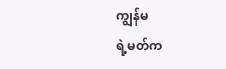ကျွန်မ
ရဲ့မတ်က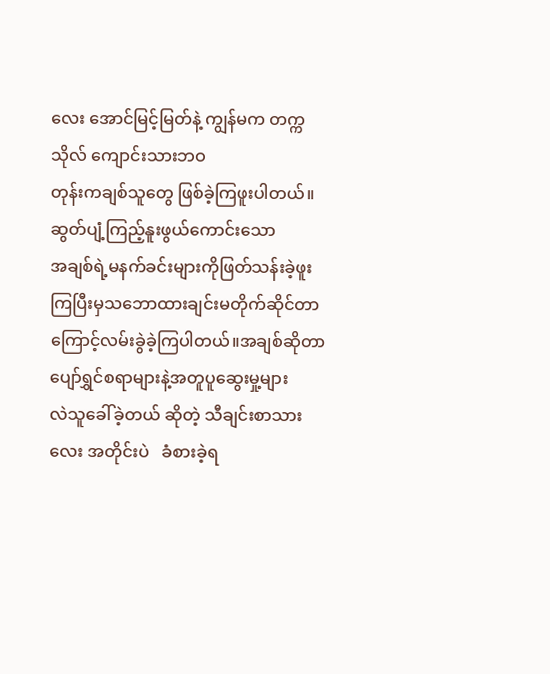လေး အောင်မြင့်မြတ်နဲ့ ကျွန်မက တက္ကသိုလ် ကျောင်းသားဘဝ
တုန်းကချစ်သူတွေ ဖြစ်ခဲ့ကြဖူးပါတယ်။ ဆွတ်ပျံ့ကြည့်နူးဖွယ်ကောင်းသော
အချစ်ရဲ့မနက်ခင်းများကိုဖြတ်သန်းခဲ့ဖူးကြပြီးမှသဘောထားချင်းမတိုက်ဆိုင်တာ
ကြောင့်လမ်းခွဲခဲ့ကြပါတယ်။အချစ်ဆိုတာပျော်ရွှင်စရာများနဲ့အတူပူဆွေးမှု့များ
လဲသူခေါ်ခဲ့တယ် ဆိုတဲ့ သီချင်းစာသားလေး အတိုင်းပဲ   ခံစားခဲ့ရ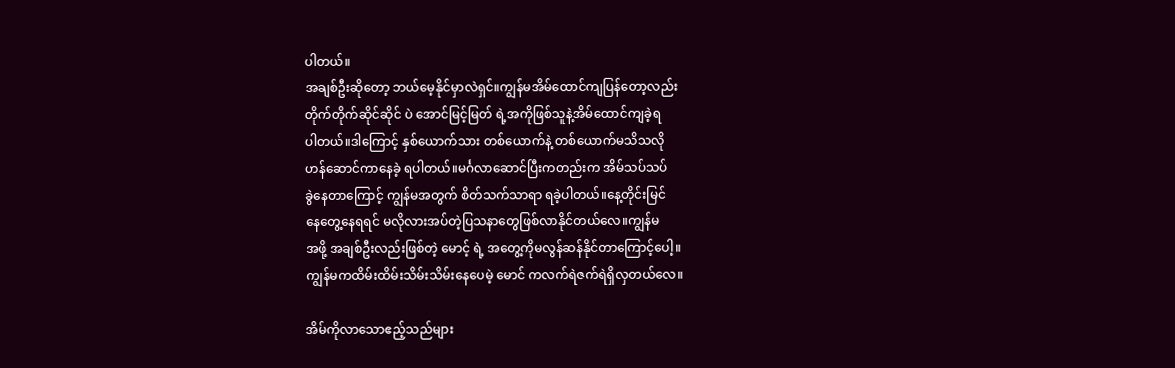ပါတယ်။
အချစ်ဦးဆိုတော့ ဘယ်မေ့နိုင်မှာလဲရှင်။ကျွန်မအိမ်ထောင်ကျပြန်တော့လည်း
တိုက်တိုက်ဆိုင်ဆိုင် ပဲ အောင်မြင့်မြတ် ရဲ့အကိုဖြစ်သူနဲ့အိမ်ထောင်ကျခဲ့ရ
ပါတယ်။ဒါကြောင့် နှစ်ယောက်သား တစ်ယောက်နဲ့ တစ်ယောက်မသိသလို
ဟန်ဆောင်ကာနေခဲ့ ရပါတယ်။မင်္ဂလာဆောင်ပြီးကတည်းက အိမ်သပ်သပ်
ခွဲနေတာကြောင့် ကျွန်မအတွက် စိတ်သက်သာရာ ရခဲ့ပါတယ်။နေ့တိုင်းမြင်
နေတွေ့နေရရင် မလိုလားအပ်တဲ့ပြသနာတွေဖြစ်လာနိုင်တယ်လေ။ကျွန်မ
အဖို့ အချစ်ဦးလည်းဖြစ်တဲ့ မောင့် ရဲ့ အတွေ့ကိုမလွန်ဆန်နိုင်တာကြောင့်ပေါ့။
ကျွန်မကထိမ်းထိမ်းသိမ်းသိမ်းနေပေမဲ့ မောင် ကလက်ရဲဇက်ရဲရှိလှတယ်လေ။

အိမ်ကိုလာသောဧည့်သည်များ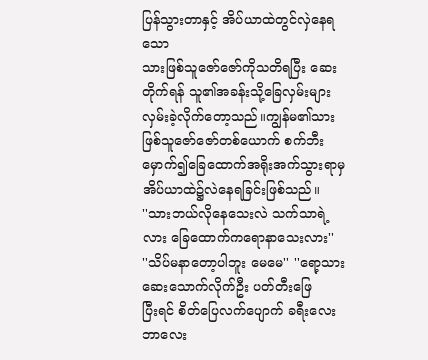ပြန်သွားတာနှင့် အိပ်ယာထဲတွင်လှဲနေရသော
သားဖြစ်သူဇော်ဇော်ကိုသတိရပြီး ဆေးတိုက်ရန် သူ၏အခန်းသို့ခြေလှမ်းများ
လှမ်းခဲ့လိုက်တော့သည်။ကျွန်မ၏သားဖြစ်သူဇော်ဇော်တစ်ယောက် စက်ဘီး
မှောက်၍ခြေထောက်အရိုးအက်သွားရာမှ အိပ်ယာထဲ၌လဲနေရခြင်းဖြစ်သည်။
''သားဘယ်လိုနေသေးလဲ သက်သာရဲ့လား ခြေထောက်ကရောနာသေးလား''
''သိပ်မနာတော့ပါဘူး မေမေ'' ''ရော့သား ဆေးသောက်လိုက်ဦး ပတ်တီးဖြေ
ပြီးရင် စိတ်ပြေလက်ပျောက် ခရီးလေးဘာလေး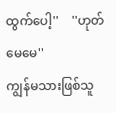ထွက်ပေါ့''    ''ဟုတ်မေမေ''
ကျွန်မသားဖြစ်သူ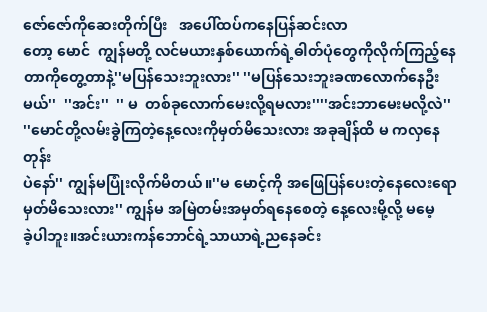ဇော်ဇော်ကိုဆေးတိုက်ပြီး   အပေါ်ထပ်ကနေပြန်ဆင်းလာ
တော့ မောင်  ကျွန်မတို့ လင်မယားနှစ်ယောက်ရဲ့ဓါတ်ပုံတွေကိုလိုက်ကြည့်နေ
တာကိုတွေ့တာနဲ့''မပြန်သေးဘူးလား'' ''မပြန်သေးဘူးခဏလောက်နေဦး
မယ်''  ''အင်း''  '' မ  တစ်ခုလောက်မေးလို့ရမလား''''အင်းဘာမေးမလို့လဲ''
''မောင်တို့လမ်းခွဲကြတဲ့နေ့လေးကိုမှတ်မိသေးလား အခုချိန်ထိ မ ကလှနေတုန်း
ပဲနော်'' ကျွန်မပြုံးလိုက်မိတယ်။''မ မောင့်ကို အဖြေပြန်ပေးတဲ့နေလေးရော
မှတ်မိသေးလား'' ကျွန်မ အမြဲတမ်းအမှတ်ရနေစေတဲ့ နေ့လေးမို့လို့ မမေ့
ခဲ့ပါဘူး။အင်းယားကန်ဘောင်ရဲ့သာယာရဲ့ညနေခင်း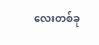လေးတစ်ခု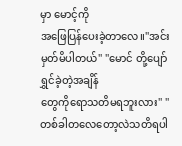မှာ မောင့်ကို
အဖြေပြန်ပေးခဲ့တာလေ။''အင်းမှတ်မိပါတယ်'' ''မောင် တို့ပျော်ရွှင်ခဲ့တဲ့အချိန်
တွေကိုရောသတိမရဘူးလား'' ''တစ်ခါတလေတော့လဲသတိရပါ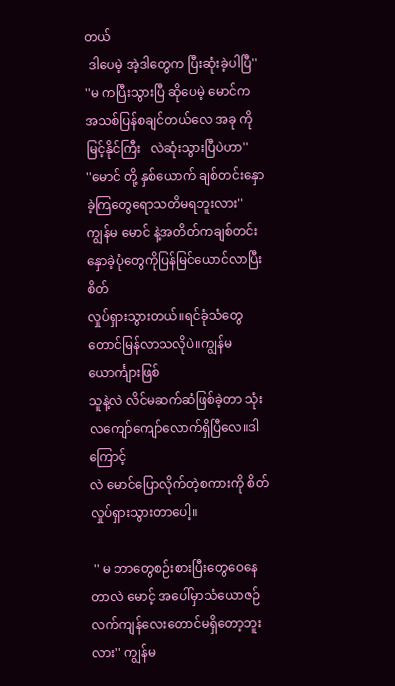တယ်
 ဒါပေမဲ့ အဲ့ဒါတွေက ပြီးဆုံးခဲ့ပါပြီ''  ''မ ကပြီးသွားပြီ ဆိုပေမဲ့ မောင်က
အသစ်ပြန်စချင်တယ်လေ အခု ကိုမြင့်နိုင်ကြီး   လဲဆုံးသွားပြီပဲဟာ''
''မောင် တို့ နှစ်ယောက် ချစ်တင်းနှောခဲ့ကြတွေရောသတိမရဘူးလား''
ကျွန်မ မောင် နဲ့အတိတ်ကချစ်တင်းနှောခဲ့ပုံတွေကိုပြန်မြင်ယောင်လာပြီးစိတ်
လှုပ်ရှားသွားတယ်။ရင်ခုံသံတွေတောင်မြန်လာသလိုပဲ။ကျွန်မယောင်္ကျားဖြစ်
သူနဲ့လဲ လိင်မဆက်ဆံဖြစ်ခဲ့တာ သုံးလကျော်ကျော်လောက်ရှိပြီလေ။ဒါကြောင့်
လဲ မောင်ပြောလိုက်တဲ့စကားကို စိတ်လှုပ်ရှားသွားတာပေါ့။

 '' မ ဘာတွေစဉ်းစားပြီးတွေဝေနေတာလဲ မောင့် အပေါ်မှာသံယောဇဉ်
လက်ကျန်လေးတောင်မရှိတော့ဘူးလား'' ကျွန်မ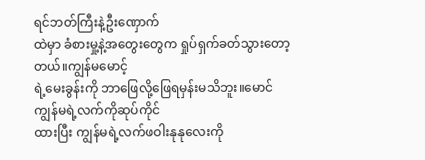ရင်ဘတ်ကြီးနဲ့ဦးဏှောက်
ထဲမှာ ခံစားမှု့နဲ့အတွေးတွေက ရှုပ်ရှက်ခတ်သွားတော့တယ်။ကျွန်မမောင့်
ရဲ့မေးခွန်းကို ဘာဖြေလို့ဖြေရမှန်းမသိဘူး။မောင် ကျွန်မရဲ့လက်ကိုဆုပ်ကိုင်
ထားပြီး ကျွန်မရဲ့လက်ဖဝါးနုနုလေးကို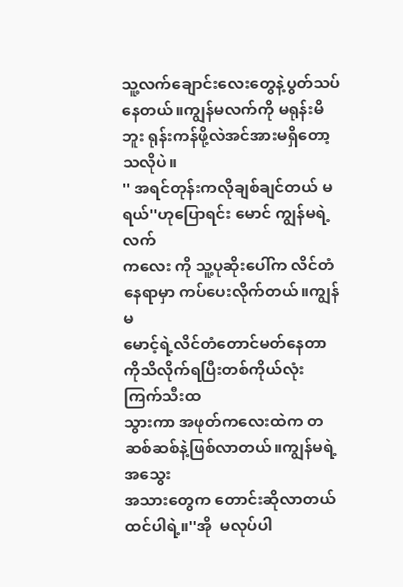သူ့လက်ချောင်းလေးတွေနဲ့ပွတ်သပ်
နေတယ်။ကျွန်မလက်ကို မရုန်းမိဘူး ရုန်းကန်ဖို့လဲအင်အားမရှိတော့သလိုပဲ။
'' အရင်တုန်းကလိုချစ်ချင်တယ် မ ရယ်''ဟုပြောရင်း မောင် ကျွန်မရဲ့လက်
ကလေး ကို သူ့ပုဆိုးပေါ်က လိင်တံနေရာမှာ ကပ်ပေးလိုက်တယ်။ကျွန်မ
မောင့်ရဲ့လိင်တံတောင်မတ်နေတာကိုသိလိုက်ရပြီးတစ်ကိုယ်လုံးကြက်သီးထ
သွားကာ အဖုတ်ကလေးထဲက တဆစ်ဆစ်နဲ့ဖြစ်လာတယ်။ကျွန်မရဲ့အသွေး
အသားတွေက တောင်းဆိုလာတယ်ထင်ပါရဲ့။''အို  မလုပ်ပါ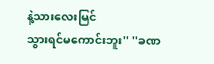နဲ့သားလေးမြင်
သွားရင်မကောင်းဘူး'' ''ခဏ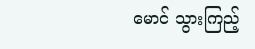မောင် သွားကြည့်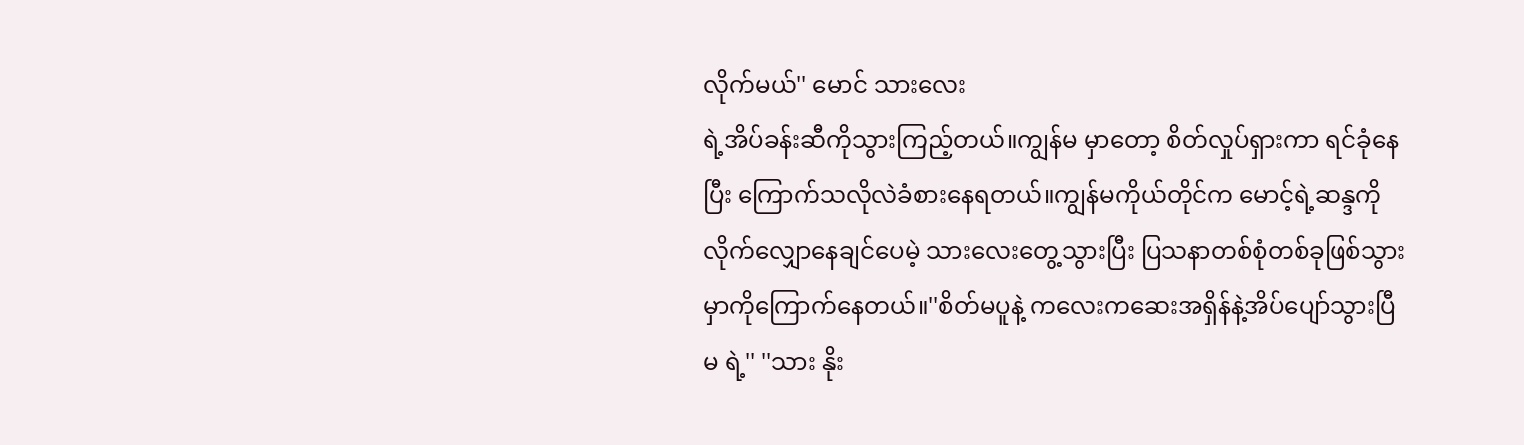လိုက်မယ်'' မောင် သားလေး
ရဲ့အိပ်ခန်းဆီကိုသွားကြည့်တယ်။ကျွန်မ မှာတော့ စိတ်လှုပ်ရှားကာ ရင်ခုံနေ
ပြီး ကြောက်သလိုလဲခံစားနေရတယ်။ကျွန်မကိုယ်တိုင်က မောင့်ရဲ့ဆန္ဒကို
လိုက်လျှောနေချင်ပေမဲ့ သားလေးတွေ့သွားပြီး ပြသနာတစ်စုံတစ်ခုဖြစ်သွား
မှာကိုကြောက်နေတယ်။''စိတ်မပူနဲ့ ကလေးကဆေးအရှိန်နဲ့အိပ်ပျော်သွားပြီ
မ ရဲ့'' ''သား နိုး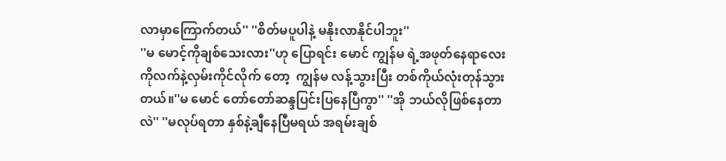လာမှာကြောက်တယ်'' ''စိတ်မပူပါနဲ့ မနိုးလာနိုင်ပါဘူး''
''မ မောင့်ကိုချစ်သေးလား''ဟု ပြောရင်း မောင် ကျွန်မ ရဲ့အဖုတ်နေရာလေး
ကိုလက်နဲ့လှမ်းကိုင်လိုက် တော့  ကျွန်မ လန့်သွားပြီး တစ်ကိုယ်လုံးတုန်သွား
တယ်။''မ မောင် တော်တော်ဆန္ဒပြင်းပြနေပြီကွာ'' ''အို ဘယ်လိုဖြစ်နေတာ
လဲ'' ''မလုပ်ရတာ နှစ်နဲ့ချီနေပြီမရယ် အရမ်းချစ်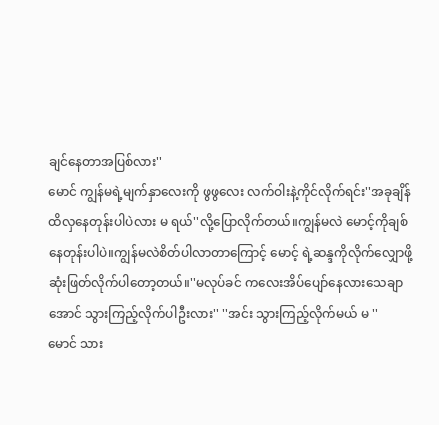ချင်နေတာအပြစ်လား''
မောင် ကျွန်မရဲ့မျက်နှာလေးကို ဖွဖွလေး လက်ဝါးနဲ့ကိုင်လိုက်ရင်း''အခုချိန်
ထိလှနေတုန်းပါပဲလား မ ရယ်''လို့ပြောလိုက်တယ်။ကျွန်မလဲ မောင့်ကိုချစ်
နေတုန်းပါပဲ။ကျွန်မလဲစိတ်ပါလာတာကြောင့် မောင့် ရဲ့ဆန္ဒကိုလိုက်လျှောဖို့
ဆုံးဖြတ်လိုက်ပါတော့တယ်။''မလုပ်ခင် ကလေးအိပ်ပျော်နေလားသေချာ
အောင် သွားကြည့်လိုက်ပါဦးလား'' ''အင်း သွားကြည့်လိုက်မယ် မ ''
မောင် သား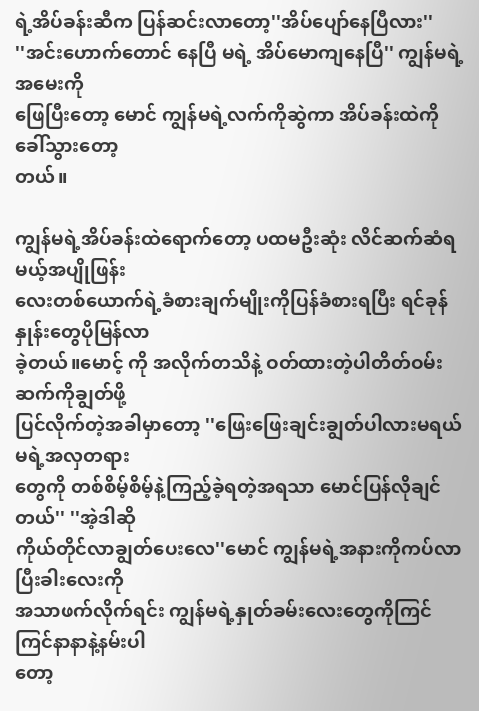ရဲ့အိပ်ခန်းဆီက ပြန်ဆင်းလာတော့''အိပ်ပျော်နေပြီလား''
''အင်းဟောက်တောင် နေပြီ မရဲ့ အိပ်မောကျနေပြီ'' ကျွန်မရဲ့အမေးကို
ဖြေပြီးတော့ မောင် ကျွန်မရဲ့လက်ကိုဆွဲကာ အိပ်ခန်းထဲကိုခေါ်သွားတော့
တယ်။

ကျွန်မရဲ့အိပ်ခန်းထဲရောက်တော့ ပထမဦးဆုံး လိင်ဆက်ဆံရမယ့်အပျိုဖြန်း
လေးတစ်ယောက်ရဲ့ခံစားချက်မျိုးကိုပြန်ခံစားရပြီး ရင်ခုန်နှုန်းတွေပိုမြန်လာ
ခဲ့တယ်။မောင့် ကို အလိုက်တသိနဲ့ ဝတ်ထားတဲ့ပါတိတ်ဝမ်းဆက်ကိုချွတ်ဖို့
ပြင်လိုက်တဲ့အခါမှာတော့ ''ဖြေးဖြေးချင်းချွတ်ပါလားမရယ် မရဲ့အလှတရား
တွေကို တစ်စိမ့်စိမ့်နဲ့ကြည့်ခဲ့ရတဲ့အရသာ မောင်ပြန်လိုချင်တယ်'' ''အဲ့ဒါဆို
ကိုယ်တိုင်လာချွတ်ပေးလေ''မောင် ကျွန်မရဲ့အနားကိုကပ်လာပြီးခါးလေးကို
အသာဖက်လိုက်ရင်း ကျွန်မရဲ့နှုတ်ခမ်းလေးတွေကိုကြင်ကြင်နာနာနဲ့နမ်းပါ
တော့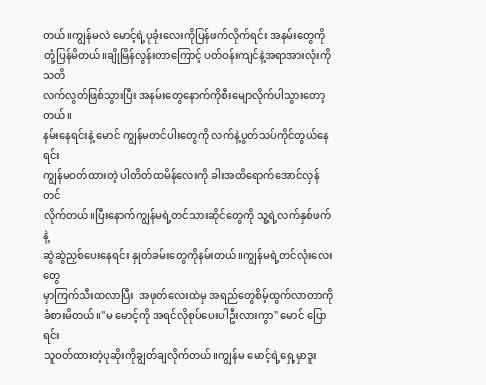တယ်။ကျွန်မလဲ မောင့်ရဲ့ပုခုံးလေးကိုပြန်ဖက်လိုက်ရင်း အနမ်းတွေကို
တုံ့ပြန်မိတယ်။ချိုမြိန်လွန်းတာကြောင့် ပတ်ဝန်းကျင်နဲ့အရာအားလုံးကိုသတိ
လက်လွတ်ဖြစ်သွားပြီး အနမ်းတွေနောက်ကိုစီးမျောလိုက်ပါသွားတော့တယ်။
နမ်းနေရင်းနဲ့ မောင် ကျွန်မတင်ပါးတွေကို လက်နဲ့ပွတ်သပ်ကိုင်တွယ်နေရင်း
ကျွန်မဝတ်ထားတဲ့ ပါတိတ်ထမိန်လေးကို ခါးအထိရောက်အောင်လှန်တင်
လိုက်တယ်။ပြီးနောက်ကျွန်မရဲ့တင်သားဆိုင်တွေကို သူ့ရဲ့လက်နှစ်ဖက်နဲ့
ဆွဲဆွဲညှစ်ပေးနေရင်း နှုတ်ခမ်းတွေကိုနမ်းတယ်။ကျွန်မရဲ့တင်လုံးလေးတွေ
မှာကြက်သီးထလာပြီး  အဖုတ်လေးထဲမှ အရည်တွေစိမ့်ထွက်လာတာကို
ခံစားမိတယ်။''မ မောင့်ကို အရင်လိုစုပ်ပေးပါဦးလားကွာ'' မောင် ပြောရင်း
သူဝတ်ထားတဲ့ပုဆိုးကိုချွတ်ချလိုက်တယ်။ကျွန်မ မောင့်ရဲ့ရှေ့မှာဒူး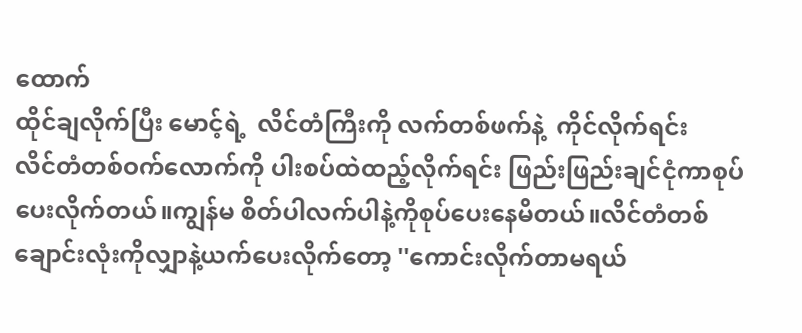ထောက်
ထိုင်ချလိုက်ပြီး မောင့်ရဲ့  လိင်တံကြီးကို လက်တစ်ဖက်နဲ့  ကိုင်လိုက်ရင်း
လိင်တံတစ်ဝက်လောက်ကို ပါးစပ်ထဲထည့်လိုက်ရင်း ဖြည်းဖြည်းချင်ငုံကာစုပ်
ပေးလိုက်တယ်။ကျွန်မ စိတ်ပါလက်ပါနဲ့ကိုစုပ်ပေးနေမိတယ်။လိင်တံတစ်
ချောင်းလုံးကိုလျှာနဲ့ယက်ပေးလိုက်တော့ ''ကောင်းလိုက်တာမရယ်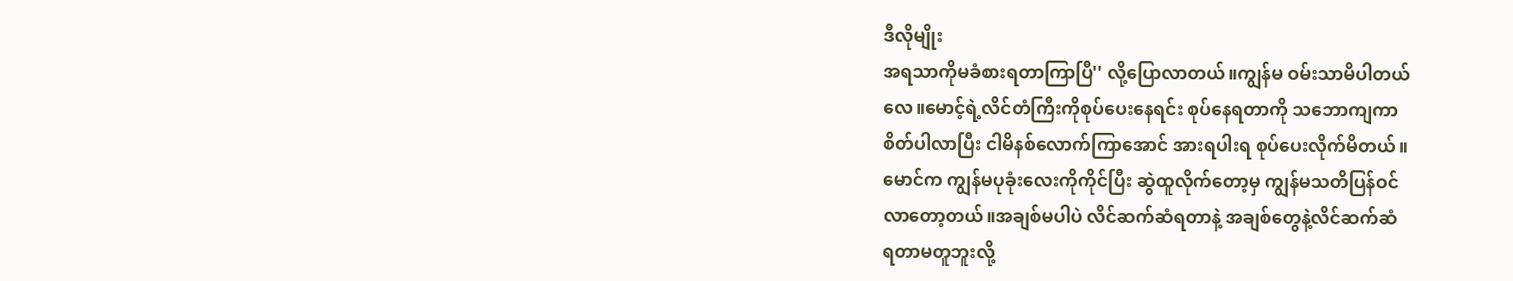ဒီလိုမျိုး
အရသာကိုမခံစားရတာကြာပြီ'' လို့ပြောလာတယ်။ကျွန်မ ဝမ်းသာမိပါတယ်
လေ။မောင့်ရဲ့လိင်တံကြီးကိုစုပ်ပေးနေရင်း စုပ်နေရတာကို သဘောကျကာ
စိတ်ပါလာပြီး ငါမိနစ်လောက်ကြာအောင် အားရပါးရ စုပ်ပေးလိုက်မိတယ်။
မောင်က ကျွန်မပုခုံးလေးကိုကိုင်ပြီး ဆွဲထူလိုက်တော့မှ ကျွန်မသတိပြန်ဝင်
လာတော့တယ်။အချစ်မပါပဲ လိင်ဆက်ဆံရတာနဲ့ အချစ်တွေနဲ့လိင်ဆက်ဆံ
ရတာမတူဘူးလို့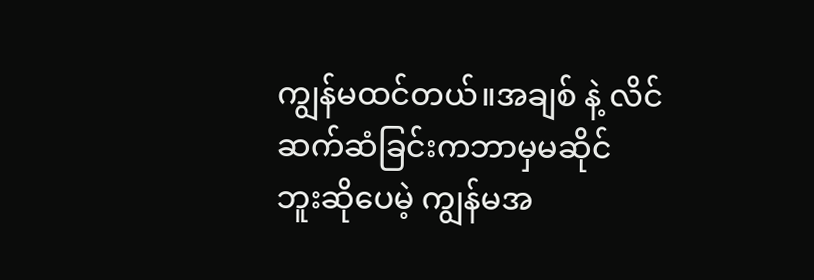ကျွန်မထင်တယ်။အချစ် နဲ့ လိင်ဆက်ဆံခြင်းကဘာမှမဆိုင်
ဘူးဆိုပေမဲ့ ကျွန်မအ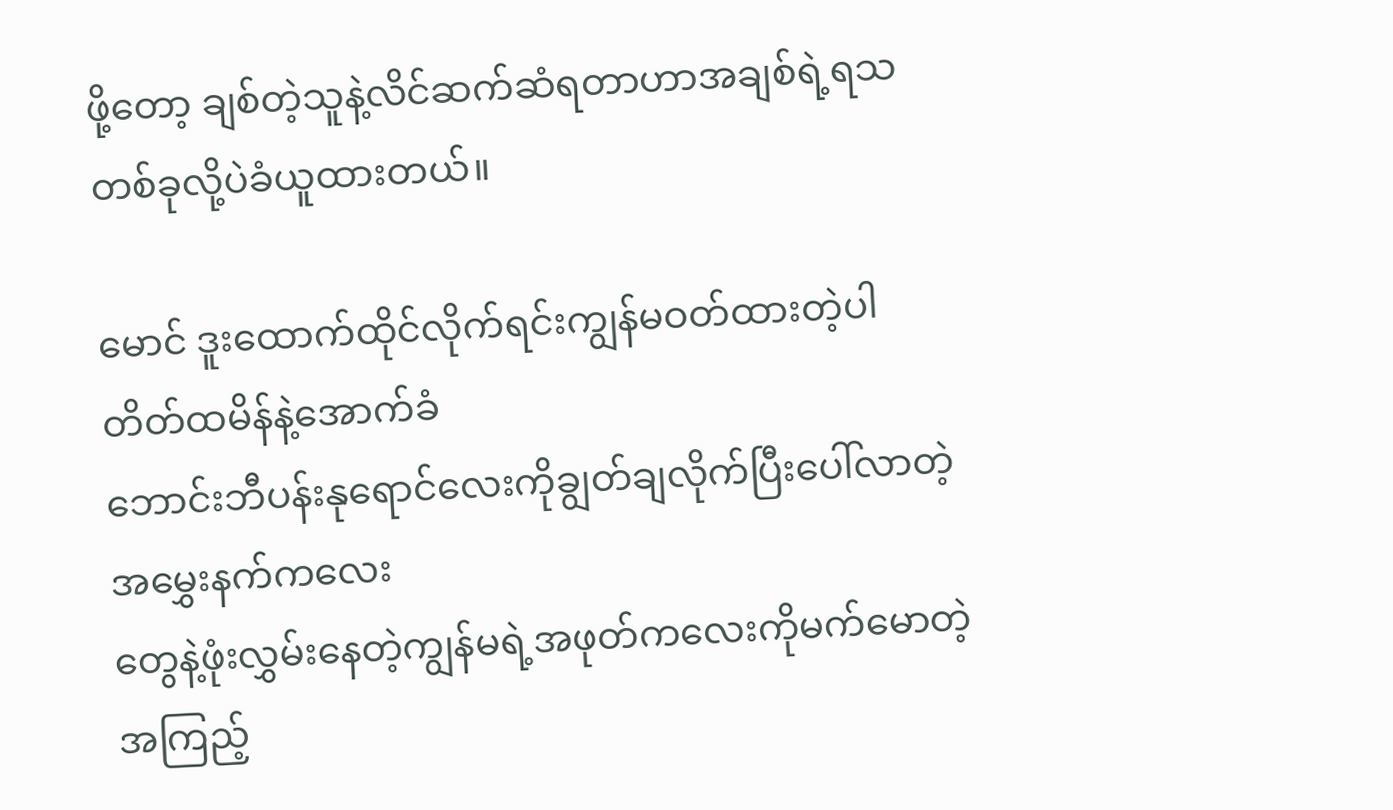ဖို့တော့ ချစ်တဲ့သူနဲ့လိင်ဆက်ဆံရတာဟာအချစ်ရဲ့ရသ
တစ်ခုလို့ပဲခံယူထားတယ်။

မောင် ဒူးထောက်ထိုင်လိုက်ရင်းကျွန်မဝတ်ထားတဲ့ပါတိတ်ထမိန်နဲ့အောက်ခံ
ဘောင်းဘီပန်းနုရောင်လေးကိုချွတ်ချလိုက်ပြီးပေါ်လာတဲ့ အမွှေးနက်ကလေး
တွေနဲ့ဖုံးလွှမ်းနေတဲ့ကျွန်မရဲ့အဖုတ်ကလေးကိုမက်မောတဲ့အကြည့်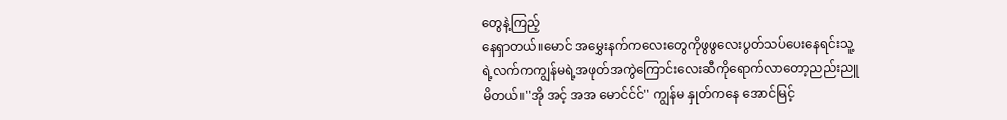တွေနဲ့ကြည့်
နေရှာတယ်။မောင် အမွှေးနက်ကလေးတွေကိုဖွဖွလေးပွတ်သပ်ပေးနေရင်းသူ့
ရဲ့လက်ကကျွန်မရဲ့အဖုတ်အကွဲကြောင်းလေးဆီကိုရောက်လာတော့ညည်းညူ
မိတယ်။''အို အင့် အအ မောင်င်င်'' ကျွန်မ နှုတ်ကနေ အောင်မြင့်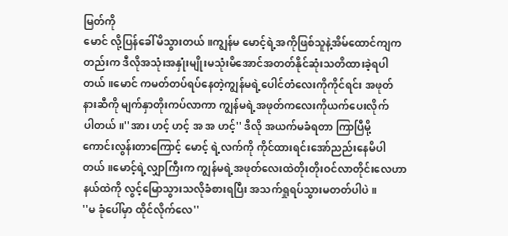မြတ်ကို
မောင် လို့ပြန်ခေါ်မိသွားတယ်။ကျွန်မ မောင့်ရဲ့အကိုဖြစ်သူနဲ့အိမ်ထောင်ကျက
တည်းက ဒီလိုအသုံးအနှုံးမျိုးမသုံးမိအောင်အတတ်နိုင်ဆုံးသတိထားခဲ့ရပါ
တယ်။မောင် ကမတ်တပ်ရပ်နေတဲ့ကျွန်မရဲ့ပေါင်တံလေးကိုကိုင်ရင်း အဖုတ်
နားဆီကို မျက်နှာတိုးကပ်လာကာ ကျွန်မရဲ့အဖုတ်ကလေးကိုယက်ပေးလိုက်
ပါတယ်။''အား ဟင့် ဟင့် အ အ ဟင့်'' ဒီလို အယက်မခံရတာ ကြာပြီမို့
ကောင်းလွန်းတာကြောင့် မောင့် ရဲ့လက်ကို ကိုင်ထားရင်းအော်ညည်းနေမိပါ
တယ်။မောင့်ရဲ့လျှာကြီးက ကျွန်မရဲ့အဖုတ်လေးထဲတိုးတိုးဝင်လာတိုင်းလေဟာ
နယ်ထဲကို လွင့်မြောသွားသလိုခံစားရပြီး အသက်ရှုရပ်သွားမတတ်ပါပဲ။
''မ ခုံပေါ်မှာ ထိုင်လိုက်လေ''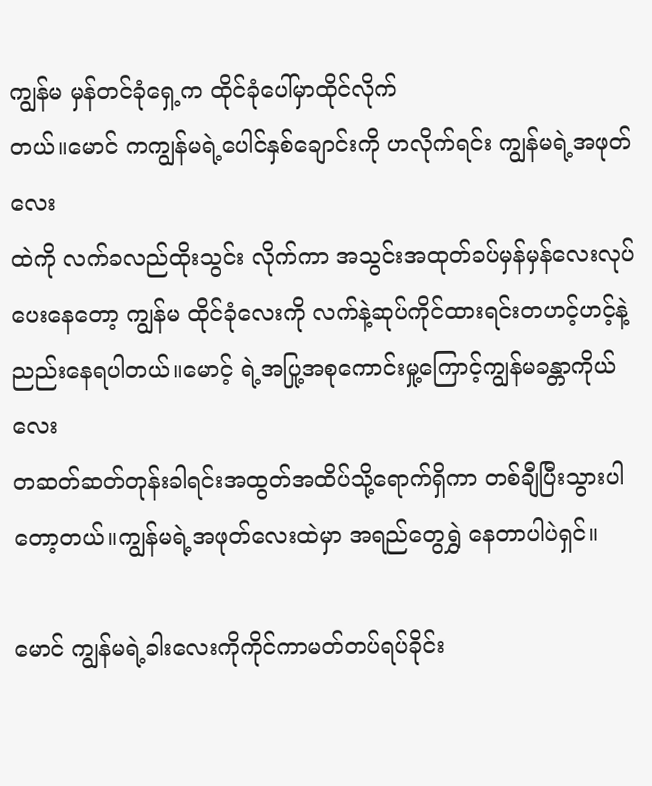ကျွန်မ မှန်တင်ခုံရှေ့က ထိုင်ခုံပေါ်မှာထိုင်လိုက်
တယ်။မောင် ကကျွန်မရဲ့ပေါင်နှစ်ချောင်းကို ဟလိုက်ရင်း ကျွန်မရဲ့အဖုတ်လေး
ထဲကို လက်ခလည်ထိုးသွင်း လိုက်ကာ အသွင်းအထုတ်ခပ်မှန်မှန်လေးလုပ်
ပေးနေတော့ ကျွန်မ ထိုင်ခုံလေးကို လက်နဲ့ဆုပ်ကိုင်ထားရင်းတဟင့်ဟင့်နဲ့
ညည်းနေရပါတယ်။မောင့် ရဲ့အပြု့အစုကောင်းမှု့ကြောင့်ကျွန်မခန္တာကိုယ်လေး
တဆတ်ဆတ်တုန်းခါရင်းအထွတ်အထိပ်သို့ရောက်ရှိကာ တစ်ချီပြီးသွားပါ
တော့တယ်။ကျွန်မရဲ့အဖုတ်လေးထဲမှာ အရည်တွေရွှဲ နေတာပါပဲရှင်။

မောင် ကျွန်မရဲ့ခါးလေးကိုကိုင်ကာမတ်တပ်ရပ်ခိုင်း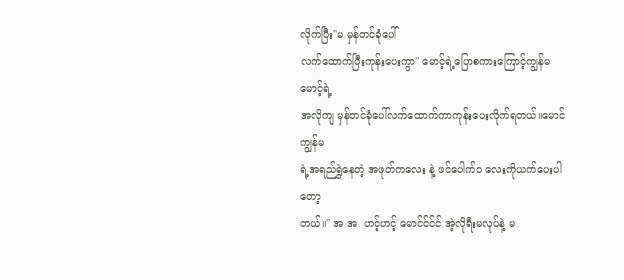လိုက်ပြီး''မ မှန်တင်ခုံပေါ်
လက်ထောက်ပြီးကုန်းပေးကွာ'' မောင့်ရဲ့ပြောစကားကြောင့်ကျွန်မ မောင့်ရဲ့
အလိုကျ မှန်တင်ခုံပေါ်လက်ထောက်ကာကုန်းပေးလိုက်ရတယ်။မောင် ကျွန်မ
ရဲ့အရည်ရွှဲနေတဲ့ အဖုတ်ကလေး နဲ့ ဖင်ပေါက်ဝ လေးကိုယက်ပေးပါတော့
တယ်။'' အ အ  ဟင့်ဟင့် မောင်င်င်င် အဲ့လိုရီးမလုပ်နဲ့ မ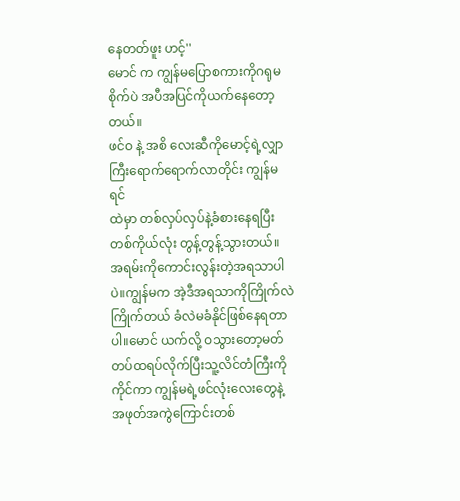နေတတ်ဖူး ဟင့်''
မောင် က ကျွန်မပြောစကားကိုဂရုမစိုက်ပဲ အပီအပြင်ကိုယက်နေတော့တယ်။
ဖင်ဝ နဲ့ အစိ လေးဆီကိုမောင့်ရဲ့လျှာကြီးရောက်ရောက်လာတိုင်း ကျွန်မရင်
ထဲမှာ တစ်လှပ်လှပ်နဲ့ခံစားနေရပြီး တစ်ကိုယ်လုံး တွန့်တွန့်သွားတယ်။
အရမ်းကိုကောင်းလွန်းတဲ့အရသာပါပဲ။ကျွန်မက အဲ့ဒီအရသာကိုကြိုက်လဲ
ကြိုက်တယ် ခံလဲမခံနိုင်ဖြစ်နေရတာပါ။မောင် ယက်လို့ ဝသွားတော့မတ်
တပ်ထရပ်လိုက်ပြီးသူ့လိင်တံကြီးကိုကိုင်ကာ ကျွန်မရဲ့ဖင်လုံးလေးတွေနဲ့
အဖုတ်အကွဲကြောင်းတစ်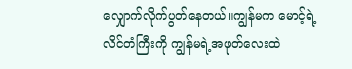လျှောက်လိုက်ပွတ်နေတယ်။ကျွန်မက မောင့်ရဲ့
လိင်တံကြီးကို ကျွန်မရဲ့အဖုတ်လေးထဲ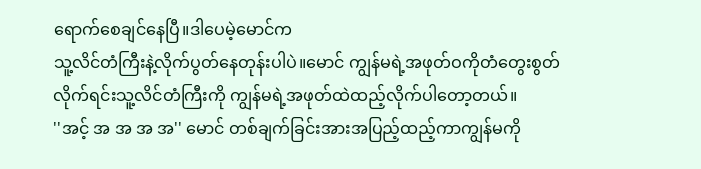ရောက်စေချင်နေပြီ။ဒါပေမဲ့မောင်က
သူ့လိင်တံကြီးနဲ့လိုက်ပွတ်နေတုန်းပါပဲ။မောင် ကျွန်မရဲ့အဖုတ်ဝကိုတံတွေးစွတ်
လိုက်ရင်းသူ့လိင်တံကြီးကို ကျွန်မရဲ့အဖုတ်ထဲထည့်လိုက်ပါတော့တယ်။
''အင့် အ အ အ အ'' မောင် တစ်ချက်ခြင်းအားအပြည့်ထည့်ကာကျွန်မကို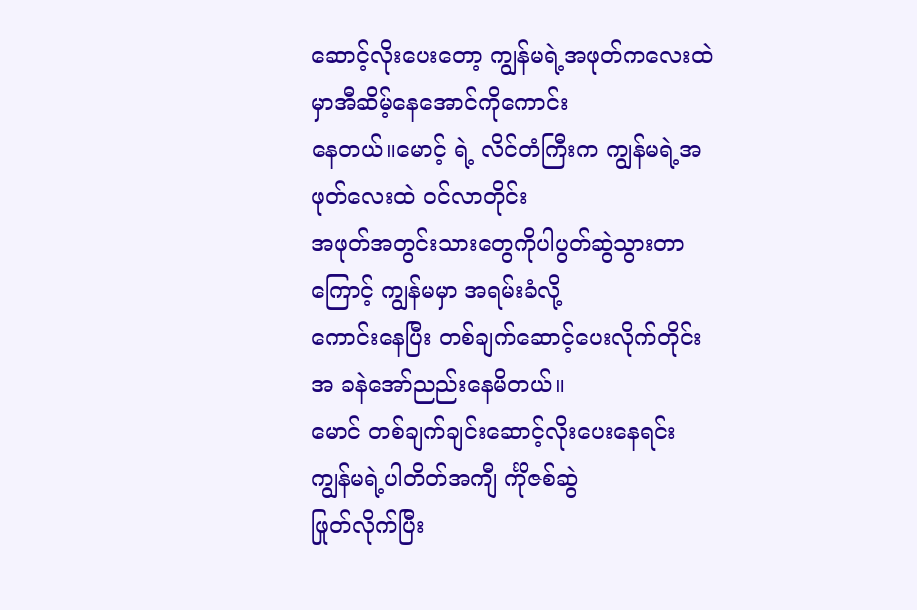ဆောင့်လိုးပေးတော့ ကျွန်မရဲ့အဖုတ်ကလေးထဲမှာအီဆိမ့်နေအောင်ကိုကောင်း
နေတယ်။မောင့် ရဲ့ လိင်တံကြီးက ကျွန်မရဲ့အဖုတ်လေးထဲ ဝင်လာတိုင်း
အဖုတ်အတွင်းသားတွေကိုပါပွတ်ဆွဲသွားတာကြောင့် ကျွန်မမှာ အရမ်းခံလို့
ကောင်းနေပြီး တစ်ချက်ဆောင့်ပေးလိုက်တိုင်း အ ခနဲအော်ညည်းနေမိတယ်။
မောင် တစ်ချက်ချင်းဆောင့်လိုးပေးနေရင်း ကျွန်မရဲ့ပါတိတ်အကျီ င်္ကိုဇစ်ဆွဲ
ဖြုတ်လိုက်ပြီး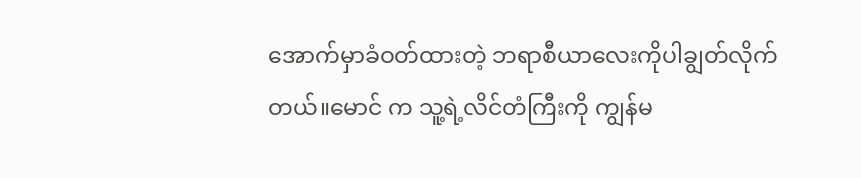အောက်မှာခံဝတ်ထားတဲ့ ဘရာစီယာလေးကိုပါချွတ်လိုက်
တယ်။မောင် က သူ့ရဲ့လိင်တံကြီးကို ကျွန်မ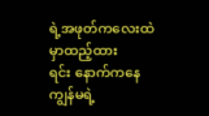ရဲ့အဖုတ်ကလေးထဲမှာထည့်ထား
ရင်း နောက်ကနေ ကျွန်မရဲ့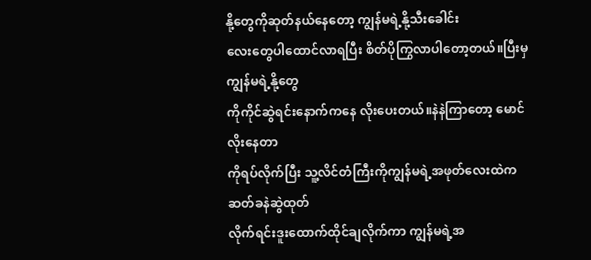နို့တွေကိုဆုတ်နယ်နေတော့ ကျွန်မရဲ့နို့သီးခေါင်း
လေးတွေပါထောင်လာရပြီး စိတ်ပိုကြွလာပါတော့တယ်။ပြီးမှကျွန်မရဲ့နို့တွေ
ကိုကိုင်ဆွဲရင်းနောက်ကနေ လိုးပေးတယ်။နဲနဲကြာတော့ မောင် လိုးနေတာ
ကိုရပ်လိုက်ပြီး သူ့လိင်တံကြီးကိုကျွန်မရဲ့အဖုတ်လေးထဲကဆတ်ခနဲဆွဲထုတ်
လိုက်ရင်းဒူးထောက်ထိုင်ချလိုက်ကာ ကျွန်မရဲ့အ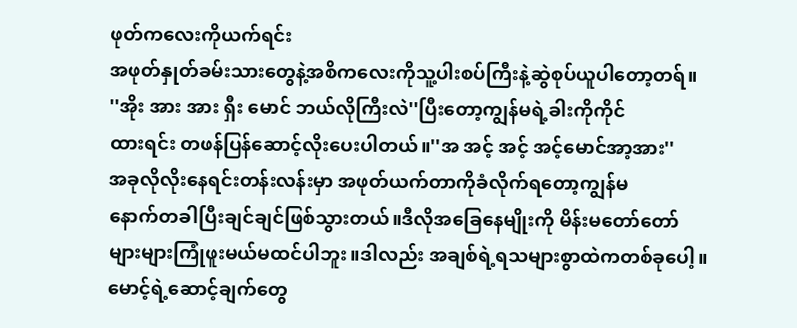ဖုတ်ကလေးကိုယက်ရင်း
အဖုတ်နှုတ်ခမ်းသားတွေနဲ့အစိကလေးကိုသူ့ပါးစပ်ကြီးနဲ့ဆွဲစုပ်ယူပါတော့တရ်။
''အိုး အား အား ရှီး မောင် ဘယ်လိုကြီးလဲ''ပြီးတော့ကျွန်မရဲ့ခါးကိုကိုင်
ထားရင်း တဖန်ပြန်ဆောင့်လိုးပေးပါတယ်။''အ အင့် အင့် အင့်မောင်အာ့အား''
အခုလိုလိုးနေရင်းတန်းလန်းမှာ အဖုတ်ယက်တာကိုခံလိုက်ရတော့ကျွန်မ
နောက်တခါပြီးချင်ချင်ဖြစ်သွားတယ်။ဒီလိုအခြေနေမျိုးကို မိန်းမတော်တော်
များများကြုံဖူးမယ်မထင်ပါဘူး။ဒါလည်း အချစ်ရဲ့ရသများစွာထဲကတစ်ခုပေါ့။
မောင့်ရဲ့ဆောင့်ချက်တွေ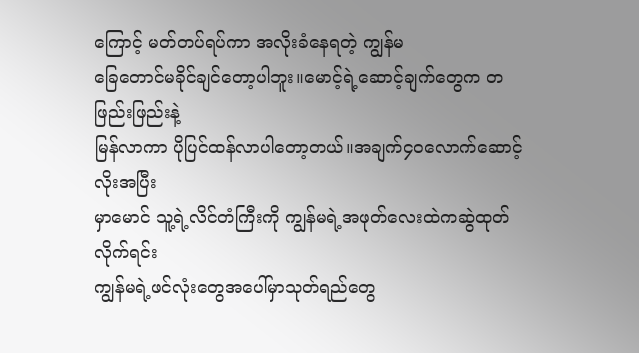ကြောင့် မတ်တပ်ရပ်ကာ အလိုးခံနေရတဲ့ ကျွန်မ
ခြေတောင်မခိုင်ချင်တော့ပါဘူး။မောင့်ရဲ့ဆောင့်ချက်တွေက တဖြည်းဖြည်းနဲ့
မြန်လာကာ ပိုပြင်ထန်လာပါတော့တယ်။အချက်၄၀လောက်ဆောင့်လိုးအပြီး
မှာမောင် သူ့ရဲ့လိင်တံကြီးကို ကျွန်မရဲ့အဖုတ်လေးထဲကဆွဲထုတ်လိုက်ရင်း
ကျွန်မရဲ့ဖင်လုံးတွေအပေါ်မှာသုတ်ရည်တွေ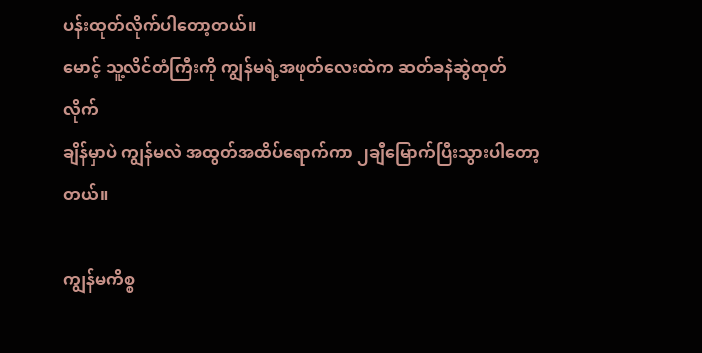ပန်းထုတ်လိုက်ပါတော့တယ်။
မောင့် သူ့လိင်တံကြီးကို ကျွန်မရဲ့အဖုတ်လေးထဲက ဆတ်ခနဲဆွဲထုတ်လိုက်
ချိန်မှာပဲ ကျွန်မလဲ အထွတ်အထိပ်ရောက်ကာ ၂ချီမြောက်ပြီးသွားပါတော့
တယ်။

ကျွန်မကိစ္စ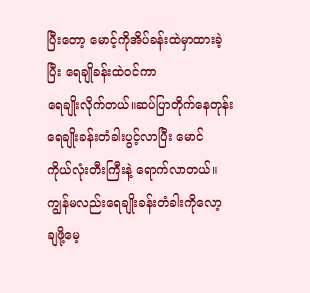ပြီးတော့ မောင့်ကိုအိပ်ခန်းထဲမှာထားခဲ့ပြီး ရေချိုခန်းထဲဝင်ကာ
ရေချိုးလိုက်တယ်။ဆပ်ပြာတိုက်နေတုန်း ရေချိုးခန်းတံခါးပွင့်လာပြီး မောင်
ကိုယ်လုံးတီးကြီးနဲ့ ရောက်လာတယ်။ကျွန်မလည်းရေချိုးခန်းတံခါးကိုလော့
ချဖို့မေ့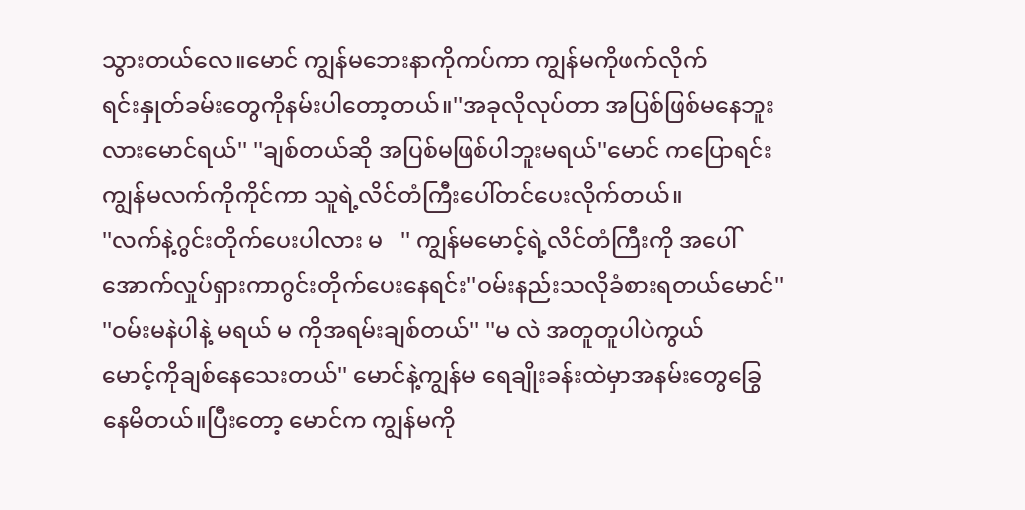သွားတယ်လေ။မောင် ကျွန်မဘေးနာကိုကပ်ကာ ကျွန်မကိုဖက်လိုက်
ရင်းနှုတ်ခမ်းတွေကိုနမ်းပါတော့တယ်။''အခုလိုလုပ်တာ အပြစ်ဖြစ်မနေဘူး
လားမောင်ရယ်'' ''ချစ်တယ်ဆို အပြစ်မဖြစ်ပါဘူးမရယ်''မောင် ကပြောရင်း
ကျွန်မလက်ကိုကိုင်ကာ သူရဲ့လိင်တံကြီးပေါ်တင်ပေးလိုက်တယ်။
''လက်နဲ့ဂွင်းတိုက်ပေးပါလား မ   '' ကျွန်မမောင့်ရဲ့လိင်တံကြီးကို အပေါ်
အောက်လှုပ်ရှားကာဂွင်းတိုက်ပေးနေရင်း''ဝမ်းနည်းသလိုခံစားရတယ်မောင်''
''ဝမ်းမနဲပါနဲ့ မရယ် မ ကိုအရမ်းချစ်တယ်'' ''မ လဲ အတူတူပါပဲကွယ်
မောင့်ကိုချစ်နေသေးတယ်'' မောင်နဲ့ကျွန်မ ရေချိုးခန်းထဲမှာအနမ်းတွေခြွေ
နေမိတယ်။ပြီးတော့ မောင်က ကျွန်မကို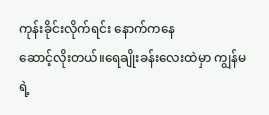ကုန်းခိုင်းလိုက်ရင်း နောက်ကနေ
ဆောင့်လိုးတယ်။ရေချိုးခန်းလေးထဲမှာ ကျွန်မရဲ့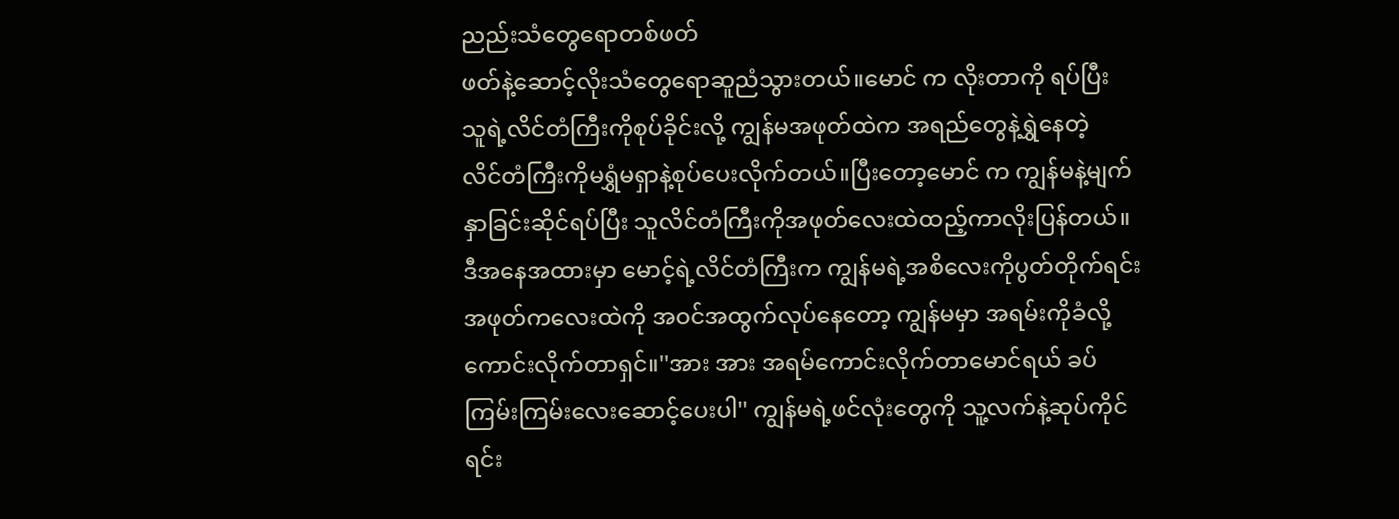ညည်းသံတွေရောတစ်ဖတ်
ဖတ်နဲ့ဆောင့်လိုးသံတွေရောဆူညံသွားတယ်။မောင် က လိုးတာကို ရပ်ပြီး
သူရဲ့လိင်တံကြီးကိုစုပ်ခိုင်းလို့ ကျွန်မအဖုတ်ထဲက အရည်တွေနဲ့ရွှဲနေတဲ့
လိင်တံကြီးကိုမရွှံမရှာနဲ့စုပ်ပေးလိုက်တယ်။ပြီးတော့မောင် က ကျွန်မနဲ့မျက်
နှာခြင်းဆိုင်ရပ်ပြီး သူလိင်တံကြီးကိုအဖုတ်လေးထဲထည့်ကာလိုးပြန်တယ်။
ဒီအနေအထားမှာ မောင့်ရဲ့လိင်တံကြီးက ကျွန်မရဲ့အစိလေးကိုပွတ်တိုက်ရင်း
အဖုတ်ကလေးထဲကို အဝင်အထွက်လုပ်နေတော့ ကျွန်မမှာ အရမ်းကိုခံလို့
ကောင်းလိုက်တာရှင်။''အား အား အရမ်ကောင်းလိုက်တာမောင်ရယ် ခပ်
ကြမ်းကြမ်းလေးဆောင့်ပေးပါ'' ကျွန်မရဲ့ဖင်လုံးတွေကို သူ့လက်နဲ့ဆုပ်ကိုင်
ရင်း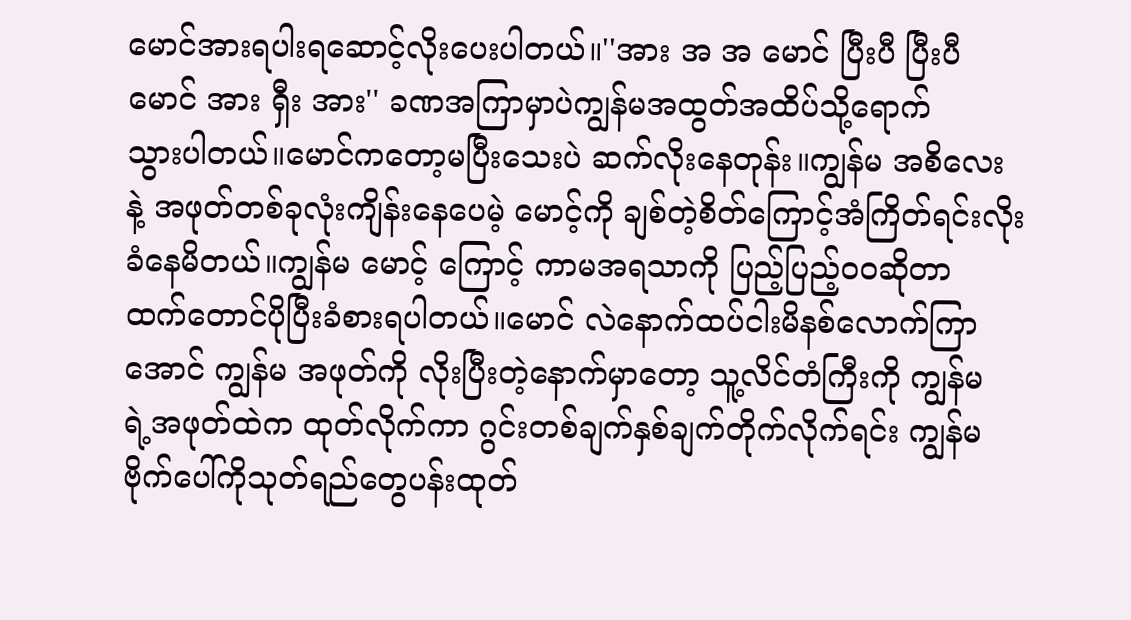မောင်အားရပါးရဆောင့်လိုးပေးပါတယ်။''အား အ အ မောင် ပြီးပီ ပြီးပီ
မောင် အား ရှီး အား'' ခဏအကြာမှာပဲကျွန်မအထွတ်အထိပ်သို့ရောက်
သွားပါတယ်။မောင်ကတော့မပြီးသေးပဲ ဆက်လိုးနေတုန်း။ကျွန်မ အစိလေး
နဲ့ အဖုတ်တစ်ခုလုံးကျိန်းနေပေမဲ့ မောင့်ကို ချစ်တဲ့စိတ်ကြောင့်အံကြိတ်ရင်းလိုး
ခံနေမိတယ်။ကျွန်မ မောင့် ကြောင့် ကာမအရသာကို ပြည့်ပြည့်ဝဝဆိုတာ
ထက်တောင်ပိုပြီးခံစားရပါတယ်။မောင် လဲနောက်ထပ်ငါးမိနစ်လောက်ကြာ
အောင် ကျွန်မ အဖုတ်ကို လိုးပြီးတဲ့နောက်မှာတော့ သူ့လိင်တံကြီးကို ကျွန်မ
ရဲ့အဖုတ်ထဲက ထုတ်လိုက်ကာ ဂွင်းတစ်ချက်နှစ်ချက်တိုက်လိုက်ရင်း ကျွန်မ
ဗိုက်ပေါ်ကိုသုတ်ရည်တွေပန်းထုတ်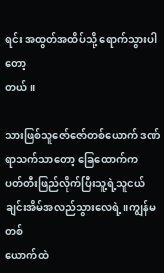ရင်း အထွတ်အထိပ်သို့ ရောက်သွားပါတော့
တယ်။

သားဖြစ်သူဇော်ဇော်တစ်ယောက် ဒဏ်ရာသက်သာတော့ ခြေထောက်က
ပတ်တီးဖြည်လိုက်ပြီးသူ့ရဲ့သူငယ်ချင်းအိမ်အလည်သွားလေရဲ့။ကျွန်မတစ်
ယောက်ထဲ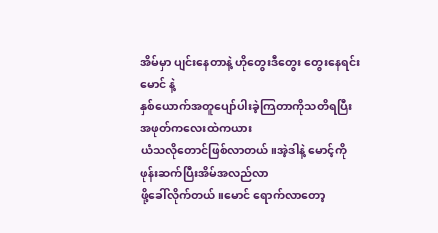အိမ်မှာ ပျင်းနေတာနဲ့ ဟိုတွေးဒီတွေး တွေးနေရင်း မောင် နဲ့
နှစ်ယောက်အတူပျော်ပါးခဲ့ကြတာကိုသတိရပြီး အဖုတ်ကလေးထဲကယား
ယံသလိုတောင်ဖြစ်လာတယ်။အဲ့ဒါနဲ့ မောင့်ကိုဖုန်းဆက်ပြီးအိမ်အလည်လာ
ဖို့ခေါ်လိုက်တယ်။မောင် ရောက်လာတော့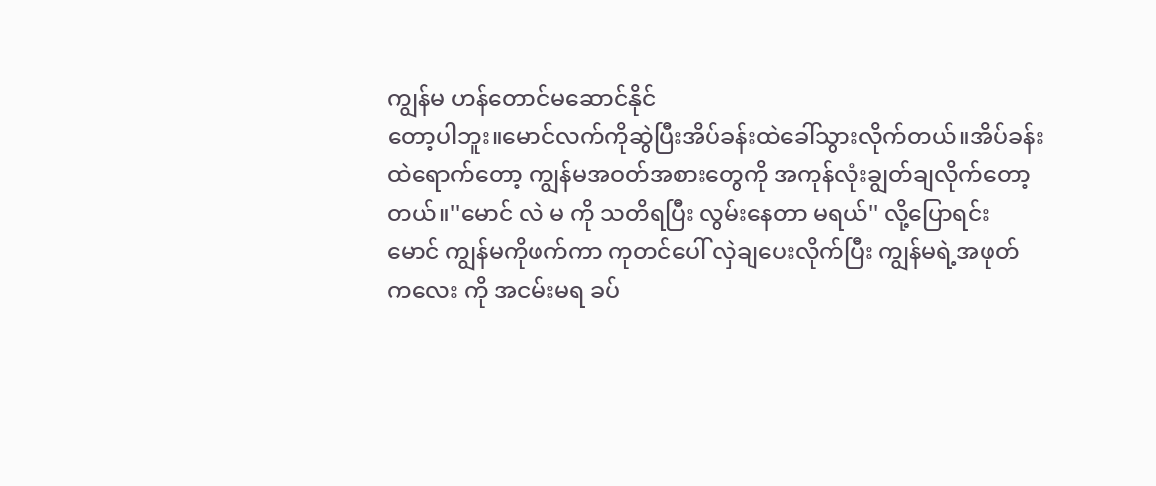ကျွန်မ ဟန်တောင်မဆောင်နိုင်
တော့ပါဘူး။မောင်လက်ကိုဆွဲပြီးအိပ်ခန်းထဲခေါ်သွားလိုက်တယ်။အိပ်ခန်း
ထဲရောက်တော့ ကျွန်မအဝတ်အစားတွေကို အကုန်လုံးချွတ်ချလိုက်တော့
တယ်။''မောင် လဲ မ ကို သတိရပြီး လွမ်းနေတာ မရယ်'' လို့ပြောရင်း
မောင် ကျွန်မကိုဖက်ကာ ကုတင်ပေါ် လှဲချပေးလိုက်ပြီး ကျွန်မရဲ့အဖုတ်
ကလေး ကို အငမ်းမရ ခပ်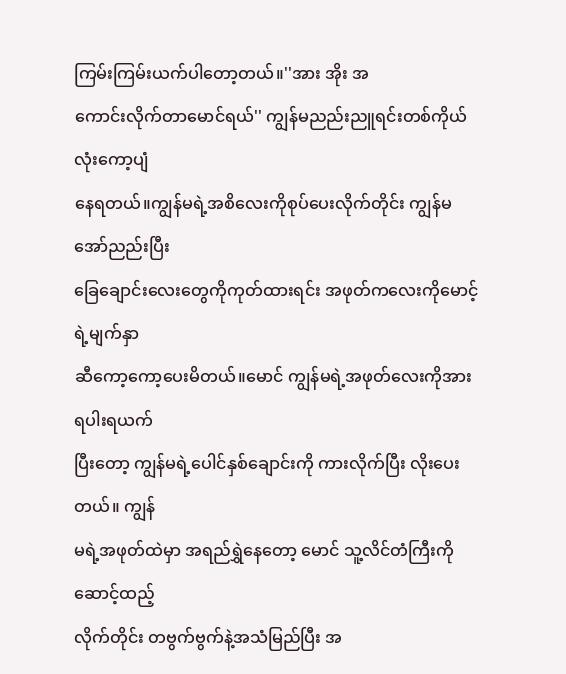ကြမ်းကြမ်းယက်ပါတော့တယ်။''အား အိုး အ
ကောင်းလိုက်တာမောင်ရယ်'' ကျွန်မညည်းညူရင်းတစ်ကိုယ်လုံးကော့ပျံ
နေရတယ်။ကျွန်မရဲ့အစိလေးကိုစုပ်ပေးလိုက်တိုင်း ကျွန်မအော်ညည်းပြီး
ခြေချောင်းလေးတွေကိုကုတ်ထားရင်း အဖုတ်ကလေးကိုမောင့်ရဲ့မျက်နှာ
ဆီကော့ကော့ပေးမိတယ်။မောင် ကျွန်မရဲ့အဖုတ်လေးကိုအားရပါးရယက်
ပြီးတော့ ကျွန်မရဲ့ပေါင်နှစ်ချောင်းကို ကားလိုက်ပြီး လိုးပေးတယ်။ ကျွန်
မရဲ့အဖုတ်ထဲမှာ အရည်ရွှဲနေတော့ မောင် သူ့လိင်တံကြီးကိုဆောင့်ထည့်
လိုက်တိုင်း တဗွက်ဗွက်နဲ့အသံမြည်ပြီး အ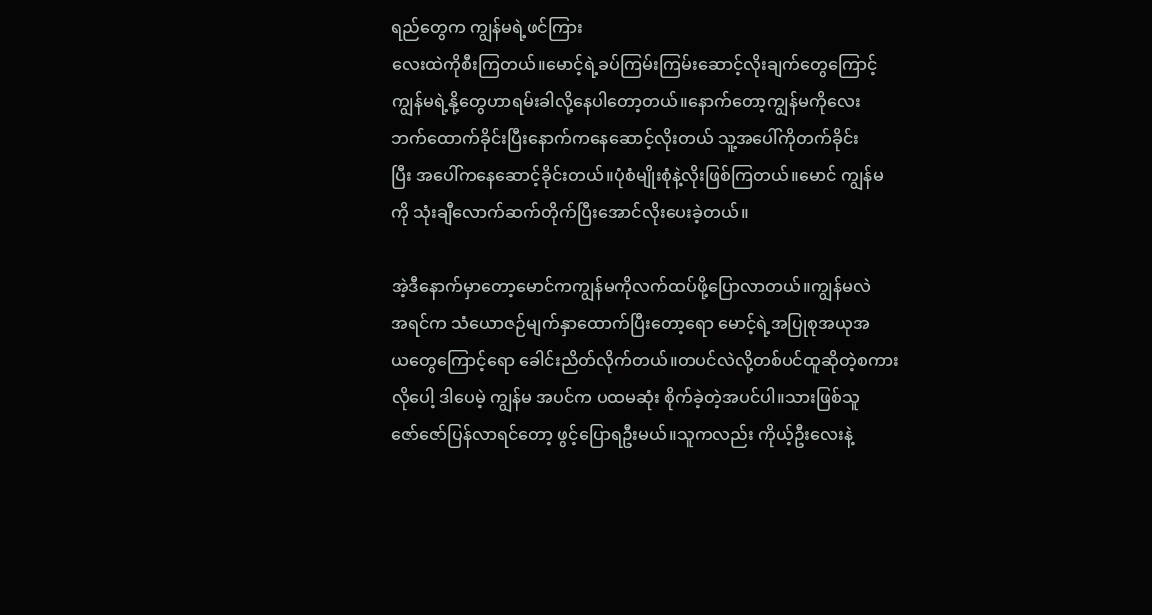ရည်တွေက ကျွန်မရဲ့ဖင်ကြား
လေးထဲကိုစီးကြတယ်။မောင့်ရဲ့ခပ်ကြမ်းကြမ်းဆောင့်လိုးချက်တွေကြောင့်
ကျွန်မရဲ့နို့တွေဟာရမ်းခါလို့နေပါတော့တယ်။နောက်တော့ကျွန်မကိုလေး
ဘက်ထောက်ခိုင်းပြီးနောက်ကနေဆောင့်လိုးတယ် သူ့အပေါ်ကိုတက်ခိုင်း
ပြီး အပေါ်ကနေဆောင့်ခိုင်းတယ်။ပုံစံမျိုးစုံနဲ့လိုးဖြစ်ကြတယ်။မောင် ကျွန်မ
ကို သုံးချီလောက်ဆက်တိုက်ပြီးအောင်လိုးပေးခဲ့တယ်။

အဲ့ဒီနောက်မှာတော့မောင်ကကျွန်မကိုလက်ထပ်ဖို့ပြောလာတယ်။ကျွန်မလဲ
အရင်က သံယောဇဉ်မျက်နှာထောက်ပြီးတော့ရော မောင့်ရဲ့အပြုစုအယုအ
ယတွေကြောင့်ရော ခေါင်းညိတ်လိုက်တယ်။တပင်လဲလို့တစ်ပင်ထူဆိုတဲ့စကား
လိုပေါ့ ဒါပေမဲ့ ကျွန်မ အပင်က ပထမဆုံး စိုက်ခဲ့တဲ့အပင်ပါ။သားဖြစ်သူ
ဇော်ဇော်ပြန်လာရင်တော့ ဖွင့်ပြောရဦးမယ်။သူကလည်း ကိုယ့်ဦးလေးနဲ့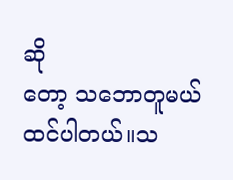ဆို
တော့ သဘောတူမယ်ထင်ပါတယ်။သ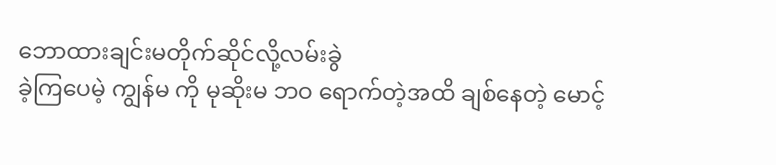ဘောထားချင်းမတိုက်ဆိုင်လို့လမ်းခွဲ
ခဲ့ကြပေမဲ့ ကျွန်မ ကို မုဆိုးမ ဘဝ ရောက်တဲ့အထိ ချစ်နေတဲ့ မောင့်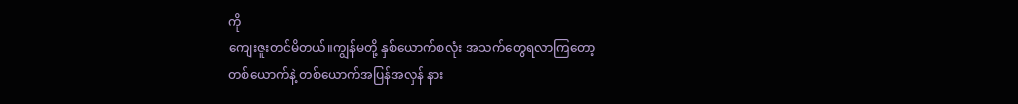ကို
ကျေးဇူးတင်မိတယ်။ကျွန်မတို့ နှစ်ယောက်စလုံး အသက်တွေရလာကြတော့
တစ်ယောက်နဲ့ တစ်ယောက်အပြန်အလှန် နား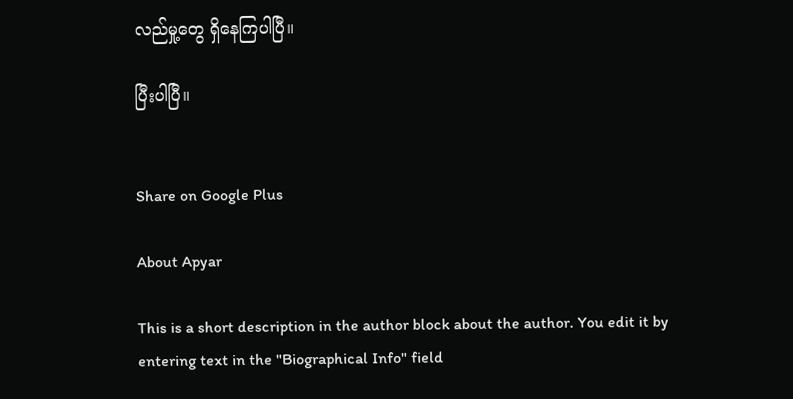လည်မှု့တွေ ရှိနေကြပါပြီ။

ပြီးပါပြီ။


Share on Google Plus

About Apyar

This is a short description in the author block about the author. You edit it by entering text in the "Biographical Info" field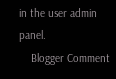in the user admin panel.
    Blogger Comment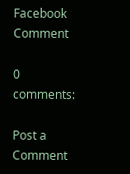Facebook Comment

0 comments:

Post a Comment